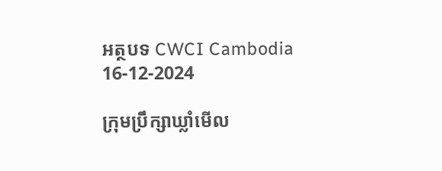អត្ថបទ CWCI Cambodia
16-12-2024

ក្រុមប្រឹក្សាឃ្លាំមើល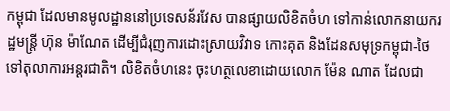កម្ពុជា ដែលមានមូលដ្ឋាននៅប្រទេសន័រវែស បានផ្សាយលិខិតចំហ ទៅកាន់លោកនាយករដ្ឋមន្ត្រី ហ៊ុន ម៉ាណែត ដើម្បីជំរុញការដោះស្រាយវិវាទ កោះគុត និងដែនសមុទ្រកម្ពុជា-ថៃ ទៅតុលាការអន្តរជាតិ។ លិខិតចំហនេះ ចុះហត្ថលេខាដោយលោក ម៉ែន ណាត ដែលជា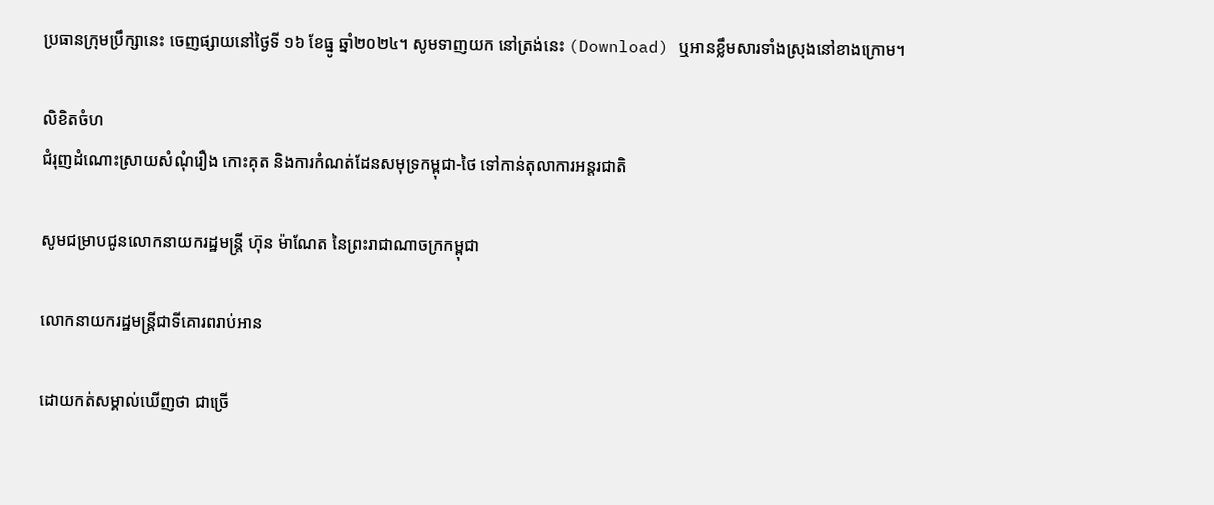ប្រធានក្រុមប្រឹក្សានេះ ចេញផ្សាយនៅថ្ងៃទី ១៦ ខែធ្នូ ឆ្នាំ២០២៤។ សូមទាញយក នៅត្រង់នេះ (Download) ឬអានខ្លឹមសារទាំងស្រុងនៅខាងក្រោម។

លិខិតចំហ
ជំរុញដំណោះស្រាយសំណុំរឿង កោះគុត និងការកំណត់ដែនសមុទ្រកម្ពុជា-ថៃ ទៅកាន់តុលាការអន្តរជាតិ

សូមជម្រាបជូនលោកនាយករដ្ឋមន្ត្រី ហ៊ុន ម៉ាណែត នៃព្រះរាជាណាចក្រកម្ពុជា

លោកនាយករដ្ឋមន្ត្រីជាទីគោរពរាប់អាន

ដោយកត់សម្គាល់ឃើញថា ជាច្រើ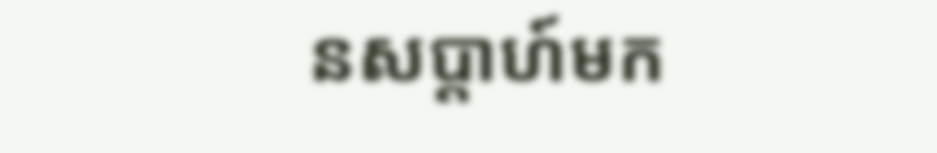នសប្តាហ៍មក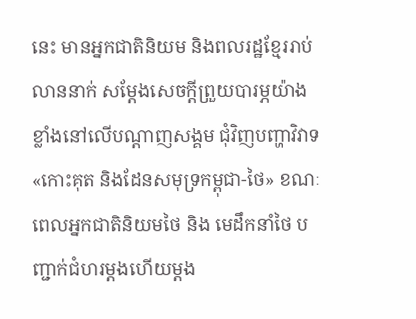នេះ មានអ្នកជាតិនិយម និងពលរដ្ឋខ្មែររាប់លាននាក់ សម្តែងសេចក្តីព្រួយបារម្ភយ៉ាងខ្លាំងនៅលើបណ្តាញសង្គម ជុំវិញបញ្ហាវិវាទ«កោះគុត និងដែនសមុទ្រកម្ពុជា-ថៃ» ខណៈពេលអ្នកជាតិនិយមថៃ និង មេដឹកនាំថៃ បញ្ជាក់ជំហរម្តងហើយម្តង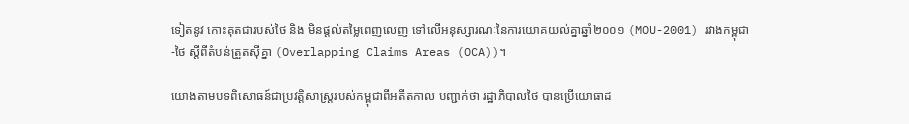ទៀតនូវ កោះគុតជារបស់ថៃ និង មិនផ្តល់តម្លៃពេញលេញ ទៅលើអនុស្សារណៈនៃការយោគយល់គ្នាឆ្នាំ២០០១ (MOU-2001) រវាងកម្ពុជា-ថៃ ស្តីពីតំបន់ត្រួតស៊ីគ្នា (Overlapping Claims Areas (OCA))។

យោងតាមបទពិសោធន៍ជាប្រវត្តិសាស្ត្ររបស់កម្ពុជាពីអតីតកាល បញ្ជាក់ថា រដ្ឋាភិបាលថៃ បានប្រើយោធាដ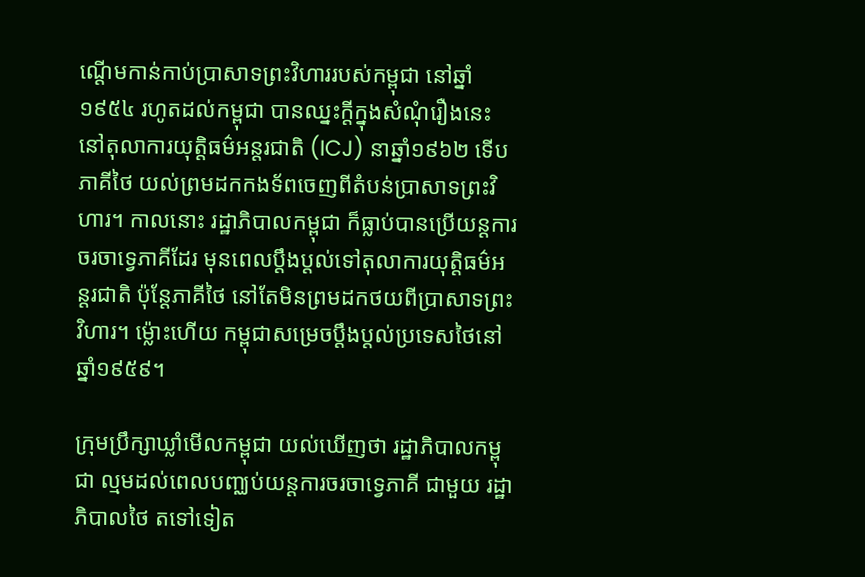ណ្តើមកាន់កាប់ប្រាសាទព្រះវិហាររបស់កម្ពុជា នៅឆ្នាំ១៩៥៤ រហូតដល់កម្ពុជា បានឈ្នះក្តីក្នុងសំណុំរឿងនេះ នៅតុលាការយុត្តិធម៌អន្តរជាតិ (ICJ) នាឆ្នាំ១៩៦២ ទើបភាគីថៃ យល់ព្រមដកកងទ័ពចេញពីតំបន់ប្រាសាទព្រះវិហារ។ កាលនោះ រដ្ឋាភិបាលកម្ពុជា ក៏ធ្លាប់បានប្រើយន្តការចរចាទ្វេភាគីដែរ មុនពេលប្តឹងប្តល់ទៅតុលាការយុត្តិធម៌អន្តរជាតិ ប៉ុន្តែភាគីថៃ នៅតែមិនព្រមដកថយពីប្រាសាទព្រះវិហារ។ ម៉្លោះហើយ កម្ពុជាសម្រេចប្តឹងប្តល់ប្រទេសថៃនៅឆ្នាំ១៩៥៩។

ក្រុមប្រឹក្សាឃ្លាំមើលកម្ពុជា យល់ឃើញថា រដ្ឋាភិបាលកម្ពុជា ល្មមដល់ពេលបញ្ឈប់យន្តការចរចាទ្វេភាគី ជាមួយ រដ្ឋាភិបាលថៃ តទៅទៀត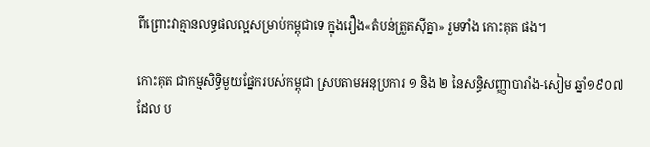ពីព្រោះវាគ្មានលទ្ធផលល្អសម្រាប់កម្ពុជាទេ ក្នុងរឿង«តំបន់ត្រួតស៊ីគ្នា» រួមទាំង កោះគុត ផង។

កោះគុត ជាកម្មសិទ្ធិមួយផ្នែករបស់កម្ពុជា ស្របតាមអនុប្រការ ១ និង ២ នៃសន្ធិសញ្ញាបារាំង-សៀម ឆ្នាំ១៩០៧ ដែល ប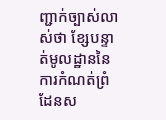ញ្ជាក់ច្បាស់លាស់ថា ខ្សែបន្ទាត់មូលដ្ឋាននៃការកំណត់ព្រំដែនស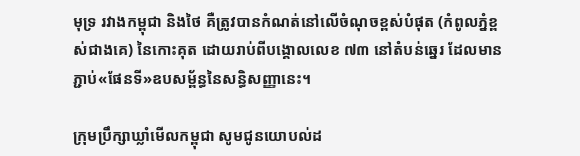មុទ្រ រវាងកម្ពុជា និងថៃ គឺត្រូវបានកំណត់នៅលើចំណុចខ្ពស់បំផុត (កំពូលភ្នំខ្ពស់ជាងគេ) នៃកោះគុត ដោយរាប់ពីបង្គោលលេខ ៧៣ នៅតំបន់ឆ្នេរ ដែលមានភ្ជាប់«ផែនទី»ឧបសម្ព័ន្ធនៃសន្ធិសញ្ញានេះ។

ក្រុមប្រឹក្សាឃ្លាំមើលកម្ពុជា សូមជូនយោបល់ដ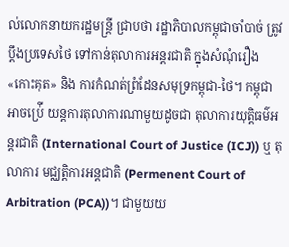ល់លោកនាយករដ្ឋមន្ត្រី ជ្រាបថា រដ្ឋាភិបាលកម្ពុជាចាំបាច់ ត្រូវប្តឹងប្រទេសថៃ ទៅកាន់តុលាការអន្តរជាតិ ក្នុងសំណុំរឿង«កោះគុត» និង ការកំណត់ព្រំដែនសមុទ្រកម្ពុជា-ថៃ។ កម្ពុជាអាចប្រ់ើ យន្តការតុលាការណាមួយដូចជា តុលាការយុត្តិធម៌អន្តរជាតិ (International Court of Justice (ICJ)) ឬ តុលាការ មជ្ឈត្តិការអន្តជាតិ (Permenent Court of Arbitration (PCA))។ ជាមួយយ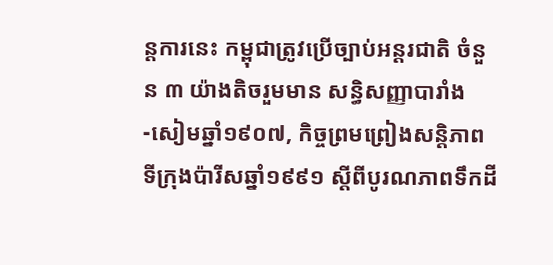ន្តការនេះ កម្ពុជាត្រូវប្រើច្បាប់អន្តរជាតិ ចំនួន ៣ យ៉ាងតិចរួមមាន សន្ធិសញ្ញាបារាំង-សៀមឆ្នាំ១៩០៧, កិច្ចព្រមព្រៀងសន្តិភាពទីក្រុងប៉ារីសឆ្នាំ១៩៩១ ស្តីពីបូរណភាពទឹកដី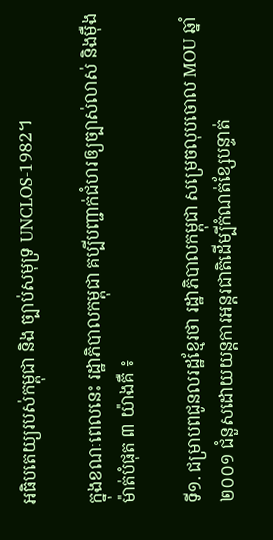អធិបតេយ្យរបស់កម្ពុជា និង ច្បាប់សមុទ្រ UNCLOS-1982។

ក្នុងខណៈពេលនេះ រដ្ឋាភិបាលកម្ពុជា គប្បីបញ្ជាក់ជំហរឲ្យច្បាស់លាស់ និងម៉ឺងម៉ាត់បំផុត ៣ យ៉ាងគឺ ៖

ទី១. ជម្រាបពជូនលរដ្ឋខ្មែរថា រដ្ឋាភិបាលកម្ពុជា សម្រេចលុបចោល MOU ឆ្នាំ២០០១ ជំនួសដោយយន្តការអន្តរជាតិដើម្បីកំណត់ខ្សែបន្ទាត់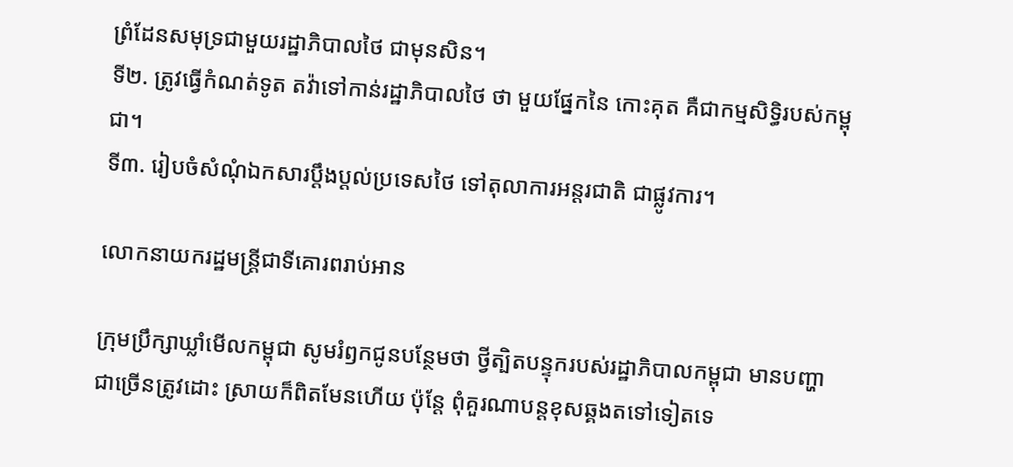ព្រំដែនសមុទ្រជាមួយរដ្ឋាភិបាលថៃ ជាមុនសិន។
ទី២. ត្រូវធ្វើកំណត់ទូត តវ៉ាទៅកាន់រដ្ឋាភិបាលថៃ ថា មួយផ្នែកនៃ កោះគុត គឺជាកម្មសិទ្ធិរបស់កម្ពុជា។
ទី៣. រៀបចំសំណុំឯកសារប្តឹងប្តល់ប្រទេសថៃ ទៅតុលាការអន្តរជាតិ ជាផ្លូវការ។

លោកនាយករដ្ឋមន្ត្រីជាទីគោរពរាប់អាន

ក្រុមប្រឹក្សាឃ្លាំមើលកម្ពុជា សូមរំឭកជូនបន្ថែមថា ថ្វីត្បិតបន្ទុករបស់រដ្ឋាភិបាលកម្ពុជា មានបញ្ហាជាច្រើនត្រូវដោះ ស្រាយក៏ពិតមែនហើយ ប៉ុន្តែ ពុំគួរណាបន្តខុសឆ្គងតទៅទៀតទេ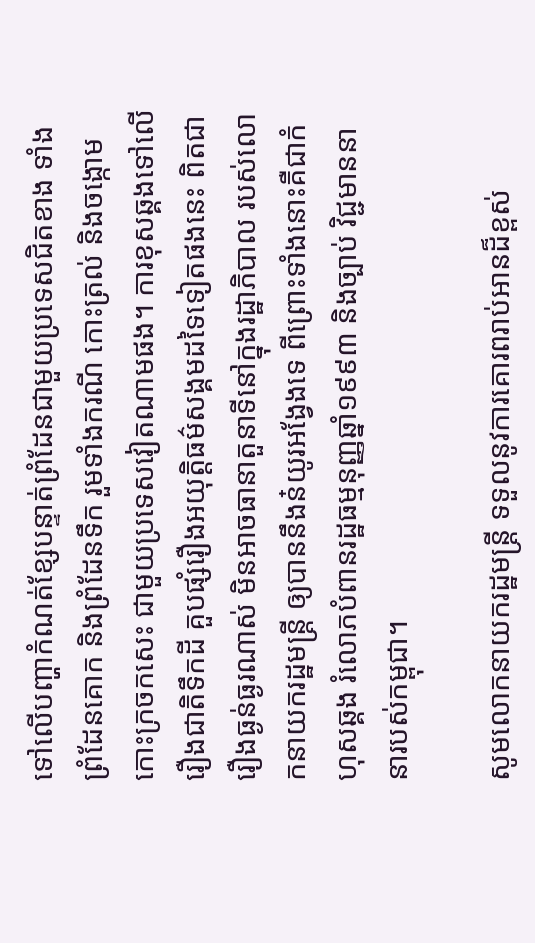ទៅលើបញ្ហាកំណត់ខ្សែបន្ទាត់ព្រំដែនជាមួយប្រទេសជិតខាង ទាំង ព្រំដែនគោក និងព្រំដែនទឹក រួមទាំងករណី កោះត្រល់ និងចង្កោមកោះក្រចកសេះ ជាមួយប្រទេសវៀតណាមផង។ ការខុសឆ្គងទៅលើរឿងជាតិទឹកដី គួបផ្សំរឿងអយុត្តិធម៌សង្គមដទៃទៀតផងនេះ ពិតជារឿងធ្ងន់ធ្ងរណាស់ មិនអាចធានាតួនាទីនៅក្នុងរដ្ឋាភិបាល របស់លោកនាយករដ្ឋមន្ត្រី ឲ្យបាននឹងន៎យូរអង្វែងទេ ពីព្រោះទាំងនោះគឺជាកំហុសឆ្គង រំលោភបំពានរដ្ឋធម្មនុញ្ញឆ្នាំ១៩៩៣ និងច្បាប់ វិជ្ជមាននានារបស់កម្ពុជា។

សូមលោកនាយករដ្ឋមន្ត្រី ទទួលនូវការគោរពរាប់អានដ៏ខ្ពស់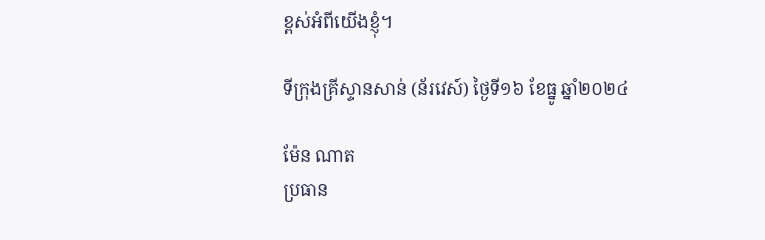ខ្ពស់អំពីយើងខ្ញុំ។

ទីក្រុងគ្រីស្ទានសាន់ (ន័រវេស៍) ថ្ងៃទី១៦ ខែធ្នូ ឆ្នាំ២០២៤

ម៉ែន ណាត
ប្រធាន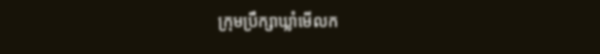ក្រុមប្រឹក្សាឃ្លាំមើលក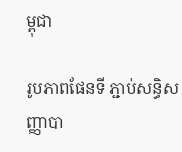ម្ពុជា

រូបភាពផែនទី ភ្ជាប់សន្ធិសញ្ញាបា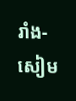រាំង-សៀម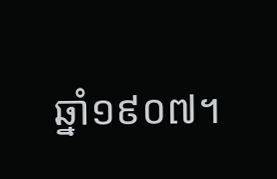ឆ្នាំ១៩០៧។